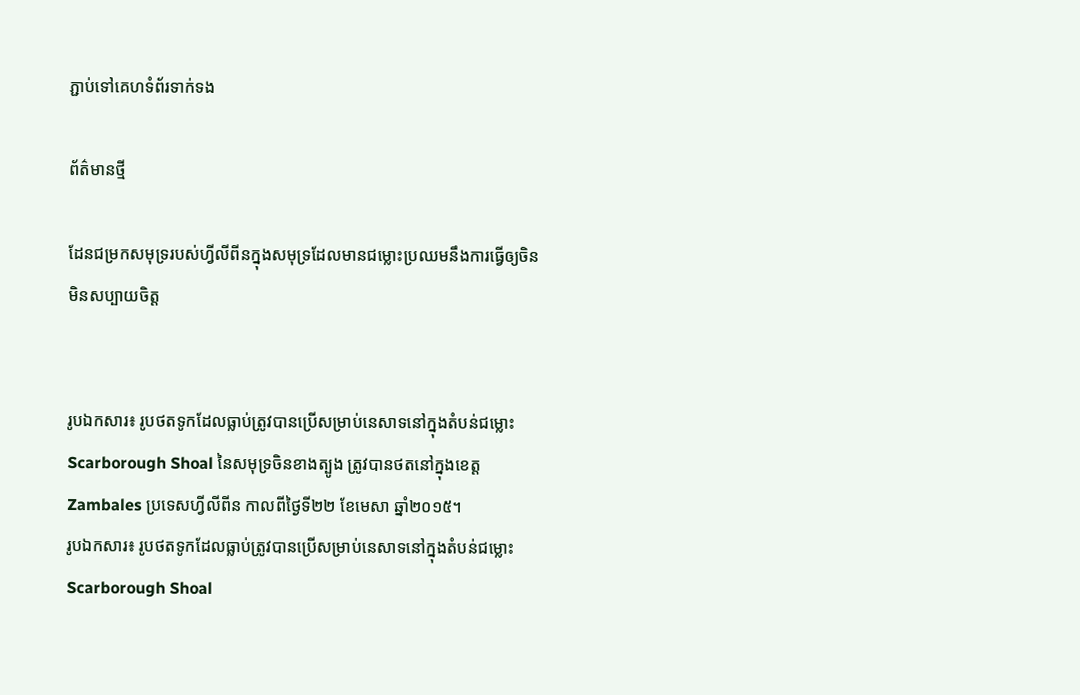ភ្ជាប់ទៅគេហទំព័រទាក់ទង

ព័ត៌មានថ្មី

ដែនជម្រកសមុទ្ររបស់ហ្វីលីពីនក្នុងសមុទ្រដែលមានជម្លោះប្រឈមនឹងការធ្វើឲ្យចិនមិនសប្បាយចិត្ត


រូបឯកសារ៖ រូបថតទូកដែលធ្លាប់ត្រូវបានប្រើសម្រាប់នេសាទនៅក្នុងតំបន់ជម្លោះ Scarborough Shoal នៃសមុទ្រចិនខាងត្បូង ត្រូវបានថតនៅក្នុងខេត្ត Zambales ប្រទេសហ្វីលីពីន កាលពីថ្ងៃទី២២ ខែមេសា ឆ្នាំ២០១៥។
រូបឯកសារ៖ រូបថតទូកដែលធ្លាប់ត្រូវបានប្រើសម្រាប់នេសាទនៅក្នុងតំបន់ជម្លោះ Scarborough Shoal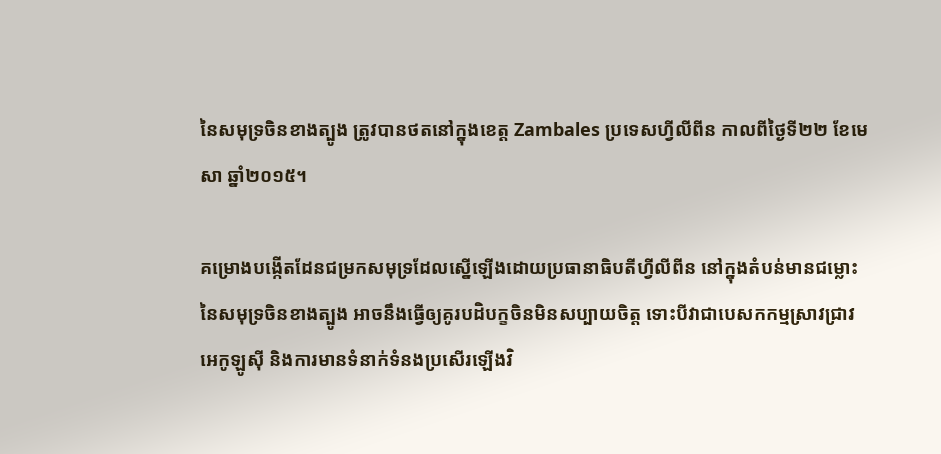នៃសមុទ្រចិនខាងត្បូង ត្រូវបានថតនៅក្នុងខេត្ត Zambales ប្រទេសហ្វីលីពីន កាលពីថ្ងៃទី២២ ខែមេសា ឆ្នាំ២០១៥។

គម្រោងបង្កើតដែនជម្រកសមុទ្រដែលស្នើឡើងដោយប្រធានាធិបតីហ្វីលីពីន នៅក្នុងតំបន់មានជម្លោះនៃសមុទ្រចិនខាងត្បូង អាចនឹងធ្វើឲ្យគូរបដិបក្ខចិនមិនសប្បាយចិត្ត ទោះបីវាជាបេសកកម្មស្រាវជ្រាវអេកូឡូស៊ី និងការមានទំនាក់ទំនងប្រសើរឡើងវិ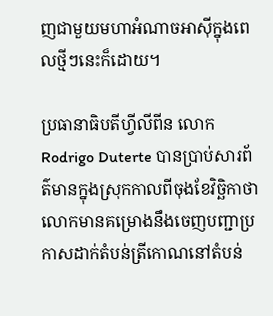ញជាមួយមហាអំណាចអាស៊ីក្នុងពេលថ្មីៗនេះក៏ដោយ។

ប្រធានាធិបតីហ្វីលីពីន លោកRodrigo Duterte បានប្រាប់សារព័ត៌មានក្នុងស្រុកកាលពីចុងខែវិច្ឆិកាថា លោកមានគម្រោងនឹងចេញបញ្ជាប្រកាសដាក់តំបន់ត្រីកោណនៅតំបន់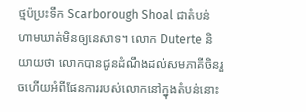ថ្មប៉ប្រះទឹក Scarborough Shoal ជាតំបន់ហាមឃាត់មិនឲ្យនេសាទ។ លោក Duterte និយាយថា លោកបានជូនដំណឹងដល់សមភាគីចិនរួចហើយអំពីផែនការរបស់លោកនៅក្នុងតំបន់នោះ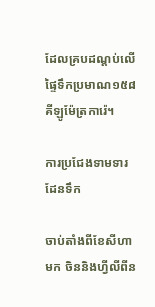ដែលគ្របដណ្តប់លើផ្ទៃទឹកប្រមាណ១៥៨គីឡូម៉ែត្រការ៉េ។

ការប្រជែងទាមទារដែនទឹក

ចាប់តាំងពីខែសីហាមក ចិននិងហ្វីលីពីន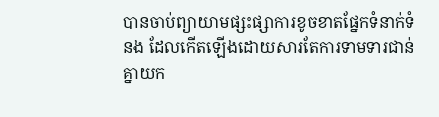បានចាប់ព្យាយាមផ្សះផ្សាការខូចខាតផ្នែកទំនាក់ទំនង ដែលកើតឡើងដោយសារតែការទាមទារជាន់គ្នាយក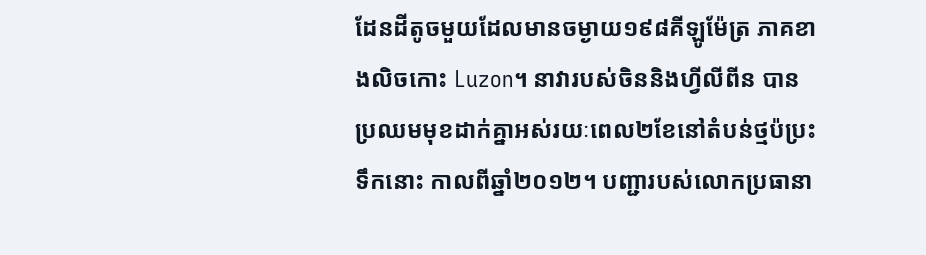ដែនដីតូចមួយដែលមានចម្ងាយ១៩៨គីឡូម៉ែត្រ ភាគខាងលិចកោះ Luzon។ នាវារបស់ចិននិងហ្វីលីពីន បានប្រឈមមុខដាក់គ្នាអស់រយៈពេល២ខែនៅតំបន់ថ្មប៉ប្រះទឹកនោះ កាលពីឆ្នាំ២០១២។ បញ្ជារបស់លោកប្រធានា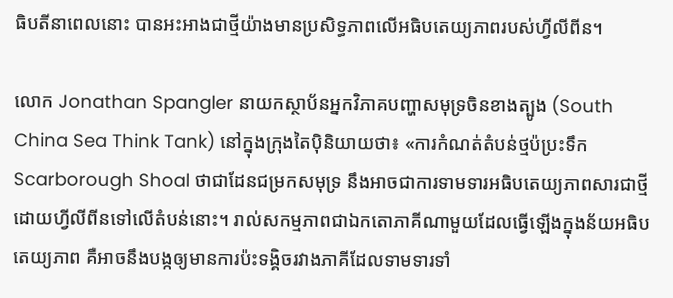ធិបតីនាពេលនោះ បានអះអាងជាថ្មីយ៉ាងមានប្រសិទ្ធភាពលើអធិបតេយ្យភាពរបស់ហ្វីលីពីន។

លោក Jonathan Spangler នាយកស្ថាប័នអ្នកវិភាគបញ្ហាសមុទ្រចិនខាងត្បូង (South China Sea Think Tank) នៅក្នុងក្រុងតៃប៉ិនិយាយថា៖ «ការកំណត់តំបន់ថ្មប៉ប្រះទឹក Scarborough Shoal ថាជាដែនជម្រកសមុទ្រ នឹងអាចជាការទាមទារអធិបតេយ្យភាពសារជាថ្មីដោយហ្វីលីពីនទៅលើតំបន់នោះ។ រាល់សកម្មភាពជាឯកតោភាគីណាមួយដែលធ្វើឡើងក្នុងន័យអធិបតេយ្យភាព គឺអាចនឹងបង្កឲ្យមានការប៉ះទង្គិចរវាងភាគីដែលទាមទារទាំ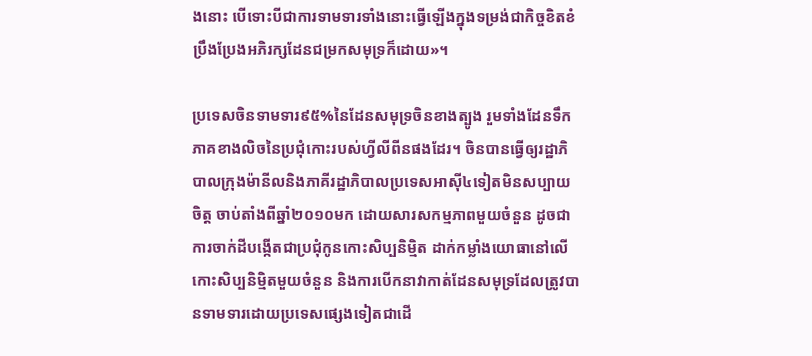ងនោះ បើទោះបីជាការទាមទារទាំងនោះធ្វើឡើងក្នុងទម្រង់ជាកិច្ចខិតខំប្រឹងប្រែងអភិរក្សដែនជម្រកសមុទ្រក៏ដោយ»។

ប្រទេសចិនទាមទារ៩៥%នៃដែនសមុទ្រចិនខាងត្បូង រួមទាំងដែនទឹកភាគខាងលិចនៃប្រជុំកោះរបស់ហ្វីលីពីនផងដែរ។ ចិនបានធ្វើឲ្យរដ្ឋាភិបាលក្រុងម៉ានីលនិងភាគីរដ្ឋាភិបាលប្រទេសអាស៊ី៤ទៀតមិនសប្បាយចិត្ត ចាប់តាំងពីឆ្នាំ២០១០មក ដោយសារសកម្មភាពមួយចំនួន ដូចជាការចាក់ដីបង្កើតជាប្រជុំកូនកោះសិប្បនិម្មិត ដាក់កម្លាំងយោធានៅលើកោះសិប្បនិម្មិតមួយចំនួន និងការបើកនាវាកាត់ដែនសមុទ្រដែលត្រូវបានទាមទារដោយប្រទេសផ្សេងទៀតជាដើ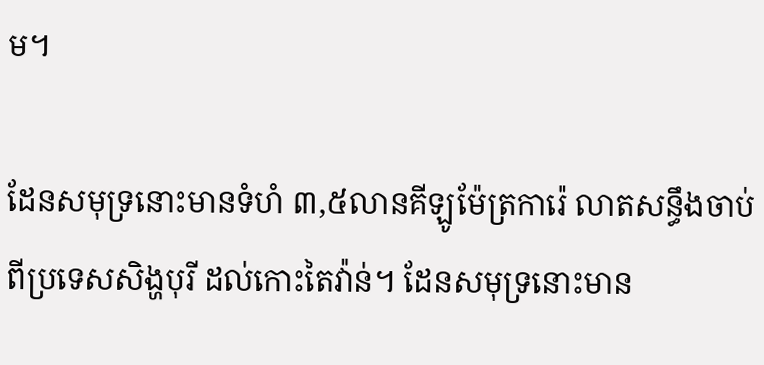ម។

ដែនសមុទ្រនោះមានទំហំ ៣,៥លានគីឡូម៉ែត្រការ៉េ លាតសន្ធឹងចាប់ពីប្រទេសសិង្ហបុរី ដល់កោះតៃវ៉ាន់។ ដែនសមុទ្រនោះមាន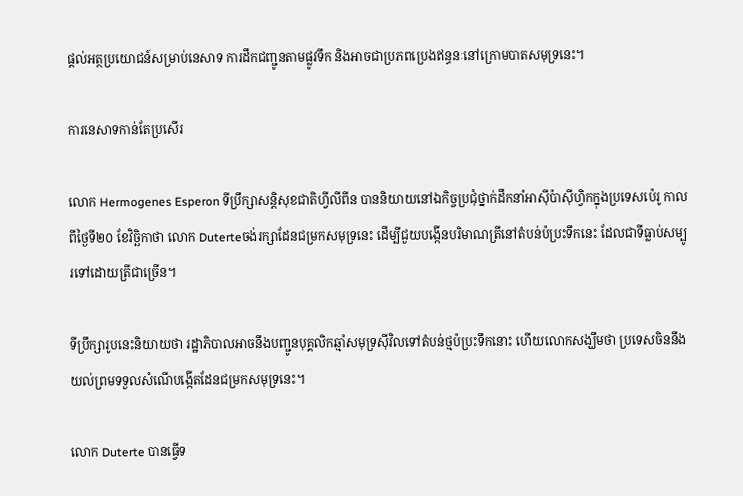ផ្ដល់អត្ថប្រយោជន៍សម្រាប់នេសាទ ការដឹកជញ្ជូនតាមផ្លូវទឹក និងអាចជាប្រភពប្រេងឥន្ធនៈនៅក្រោមបាតសមុទ្រនេះ។

ការនេសាទកាន់តែប្រសើរ

លោក Hermogenes Esperon ទីប្រឹក្សាសន្តិសុខជាតិហ្វីលីពីន បាននិយាយនៅឯកិច្ចប្រជុំថ្នាក់ដឹកនាំអាស៊ីប៉ាស៊ីហ្វិកក្នុងប្រទេសប៉េរូ កាលពីថ្ងៃទី២០ ខែវិច្ឆិកាថា លោក Duterteចង់រក្សាដែនជម្រកសមុទ្រនេះ ដើម្បីជួយបង្កើនបរិមាណត្រីនៅតំបន់ប៉ប្រះទឹកនេះ ដែលជាទីធ្លាប់សម្បូរទៅដោយត្រីជាច្រើន។

ទីប្រឹក្សារូបនេះនិយាយថា រដ្ឋាភិបាលអាចនឹងបញ្ជូនបុគ្គលិកឆ្មាំសមុទ្រស៊ីវិលទៅតំបន់ថ្មប៉ប្រះទឹកនោះ ហើយលោកសង្ឃឹមថា ប្រទេសចិននឹងយល់ព្រមទទួលសំណើបង្កើតដែនជម្រកសមុទ្រនេះ។

លោក Duterte បានធ្វើទ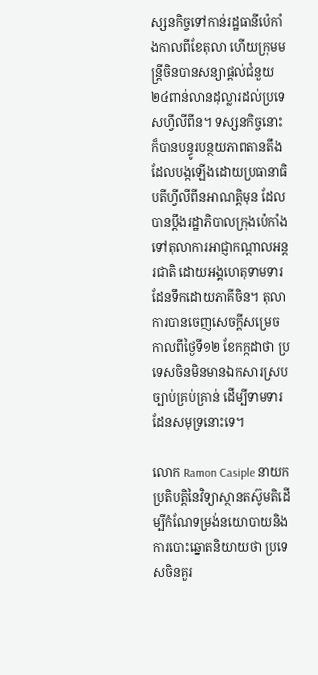ស្សនកិច្ចទៅកាន់រដ្ឋធានីប៉េកាំងកាលពីខែតុលា ហើយក្រុមមន្ត្រីចិនបានសន្យាផ្ដល់ជំនួយ២៤ពាន់លានដុល្លារដល់ប្រទេសហ្វីលីពីន។ ទស្សនកិច្ចនោះក៏បានបន្ធូរបន្ថយភាពតានតឹងដែលបង្កឡើងដោយប្រធានាធិបតីហ្វីលីពីនអាណត្តិមុន ដែលបានប្តឹងរដ្ឋាភិបាលក្រុងប៉េកាំងទៅតុលាការអាជ្ញាកណ្ដាលអន្តរជាតិ ដោយអង្គហេតុទាមទារដែនទឹកដោយភាគីចិន។ តុលាការបានចេញសេចក្ដីសម្រេចកាលពីថ្ងៃទី១២ ខែកក្កដាថា ប្រទេសចិនមិនមានឯកសារស្របច្បាប់គ្រប់គ្រាន់ ដើម្បីទាមទារដែនសមុទ្រនោះទេ។

លោក Ramon Casiple នាយកប្រតិបត្តិនៃវិទ្យាស្ថានតស៊ូមតិដើម្បីកំណែទម្រង់នយោបាយនិងការបោះឆ្នោតនិយាយថា ប្រទេសចិនគួរ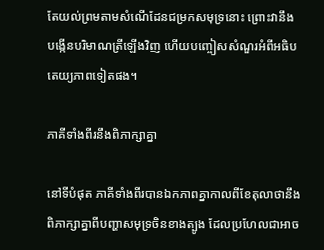តែយល់ព្រមតាមសំណើដែនជម្រកសមុទ្រនោះ ព្រោះវានឹងបង្កើនបរិមាណត្រីឡើងវិញ ហើយបញ្ចៀសសំណួរអំពីអធិបតេយ្យភាពទៀតផង។

ភាគីទាំងពីរនឹងពិភាក្សាគ្នា

នៅទីបំផុត ភាគីទាំងពីរបានឯកភាពគ្នាកាលពីខែតុលាថានឹងពិភាក្សាគ្នាពីបញ្ហាសមុទ្រចិនខាងត្បូង ដែលប្រហែលជាអាច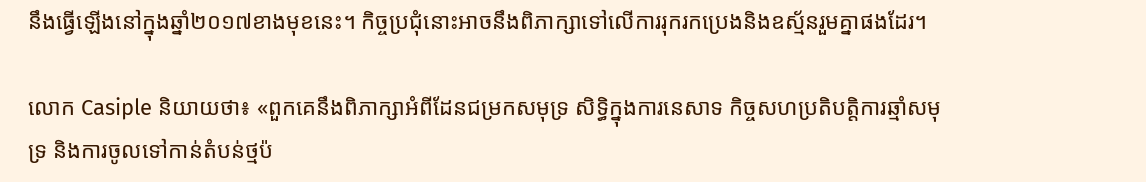នឹងធ្វើឡើងនៅក្នុងឆ្នាំ២០១៧ខាងមុខនេះ។ កិច្ចប្រជុំនោះអាចនឹងពិភាក្សាទៅលើការរុករកប្រេងនិងឧស្ម័នរួមគ្នាផងដែរ។

លោក Casiple និយាយថា៖ «ពួកគេនឹងពិភាក្សាអំពីដែនជម្រកសមុទ្រ សិទ្ធិក្នុងការនេសាទ កិច្ចសហប្រតិបត្តិការឆ្មាំសមុទ្រ និងការចូលទៅកាន់តំបន់ថ្មប៉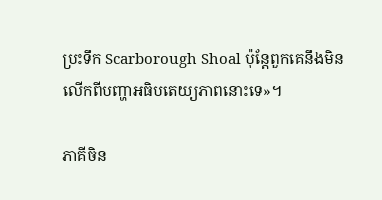ប្រះទឹក Scarborough Shoal ប៉ុន្តែពួកគេនឹងមិនលើកពីបញ្ហាអធិបតេយ្យភាពនោះទេ»។

ភាគីចិន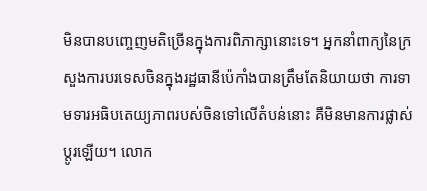មិនបានបញ្ចេញមតិច្រើនក្នុងការពិភាក្សានោះទេ។ អ្នកនាំពាក្យនៃក្រសួងការបរទេសចិនក្នុងរដ្ឋធានីប៉េកាំងបានត្រឹមតែនិយាយថា ការទាមទារអធិបតេយ្យភាពរបស់ចិនទៅលើតំបន់នោះ គឺមិនមានការផ្លាស់ប្ដូរឡើយ។ លោក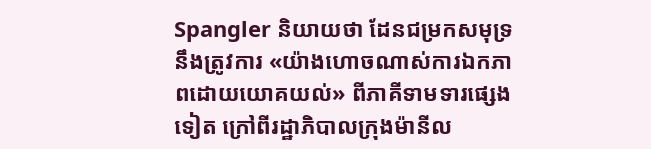Spangler និយាយថា ដែនជម្រកសមុទ្រនឹងត្រូវការ «យ៉ាងហោចណាស់ការឯកភាពដោយយោគយល់» ពីភាគីទាមទារផ្សេងទៀត ក្រៅពីរដ្ឋាភិបាលក្រុងម៉ានីល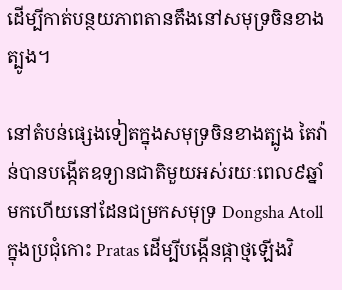ដើម្បីកាត់បន្ថយភាពតានតឹងនៅសមុទ្រចិនខាងត្បូង។

នៅតំបន់ផ្សេងទៀតក្នុងសមុទ្រចិនខាងត្បូង តៃវ៉ាន់បានបង្កើតឧទ្យានជាតិមួយអស់រយៈពេល៩ឆ្នាំមកហើយនៅដែនជម្រកសមុទ្រ Dongsha Atoll ក្នុងប្រជុំកោះ Pratas ដើម្បីបង្កើនផ្កាថ្មឡើងវិ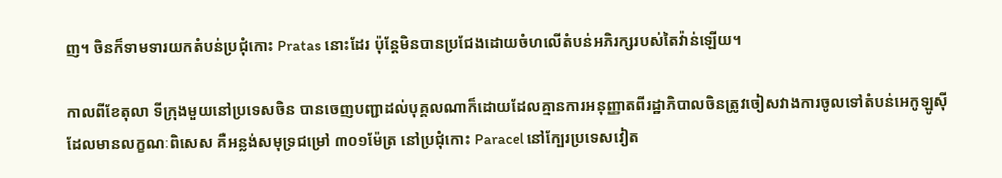ញ។ ចិនក៏ទាមទារយកតំបន់ប្រជុំកោះ Pratas នោះដែរ ប៉ុន្តែមិនបានប្រជែងដោយចំហលើតំបន់អភិរក្សរបស់តៃវ៉ាន់ឡើយ។

កាលពីខែតុលា ទីក្រុងមួយនៅប្រទេសចិន បានចេញបញ្ជាដល់បុគ្គលណាក៏ដោយដែលគ្មានការអនុញ្ញាតពីរដ្ឋាភិបាលចិនត្រូវចៀសវាងការចូលទៅតំបន់អេកូឡូស៊ីដែលមានលក្ខណៈពិសេស គឺអន្លង់សមុទ្រជម្រៅ ៣០១ម៉ែត្រ នៅប្រជុំកោះ Paracel នៅក្បែរប្រទេសវៀត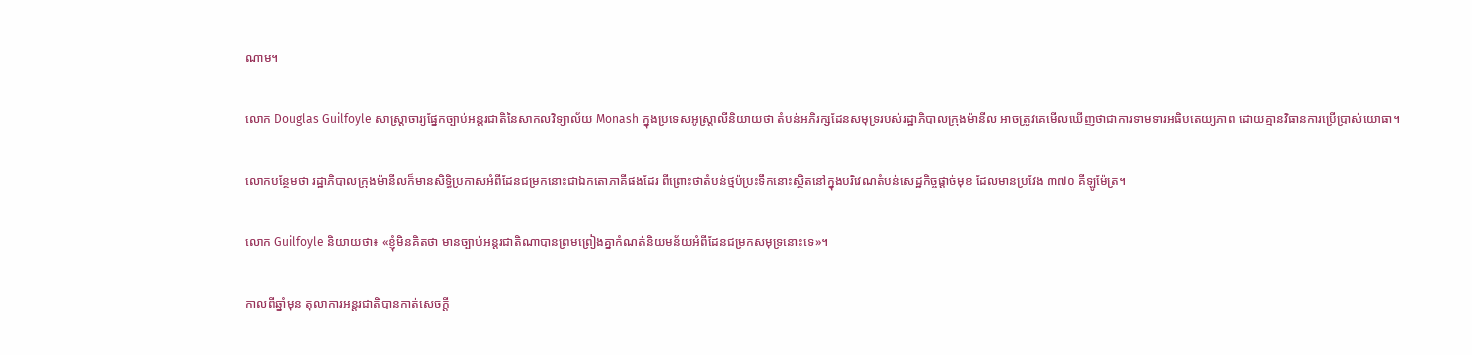ណាម។

លោក Douglas Guilfoyle សាស្ត្រាចារ្យផ្នែកច្បាប់អន្តរជាតិនៃសាកលវិទ្យាល័យ Monash ក្នុងប្រទេសអូស្ត្រាលីនិយាយថា តំបន់អភិរក្សដែនសមុទ្ររបស់រដ្ឋាភិបាលក្រុងម៉ានីល អាចត្រូវគេមើលឃើញថាជាការទាមទារអធិបតេយ្យភាព ដោយគ្មានវិធានការប្រើប្រាស់យោធា។

លោកបន្ថែមថា រដ្ឋាភិបាលក្រុងម៉ានីលក៏មានសិទ្ធិប្រកាសអំពីដែនជម្រកនោះជាឯកតោភាគីផងដែរ ពីព្រោះថាតំបន់ថ្មប៉ប្រះទឹកនោះស្ថិតនៅក្នុងបរិវេណតំបន់សេដ្ឋកិច្ចផ្ដាច់មុខ ដែលមានប្រវែង ៣៧០ គីឡូម៉ែត្រ។

លោក Guilfoyle និយាយថា៖ «ខ្ញុំមិនគិតថា មានច្បាប់អន្តរជាតិណាបានព្រមព្រៀងគ្នាកំណត់និយមន័យអំពីដែនជម្រកសមុទ្រនោះទេ»។

កាលពីឆ្នាំមុន តុលាការអន្តរជាតិបានកាត់សេចក្ដី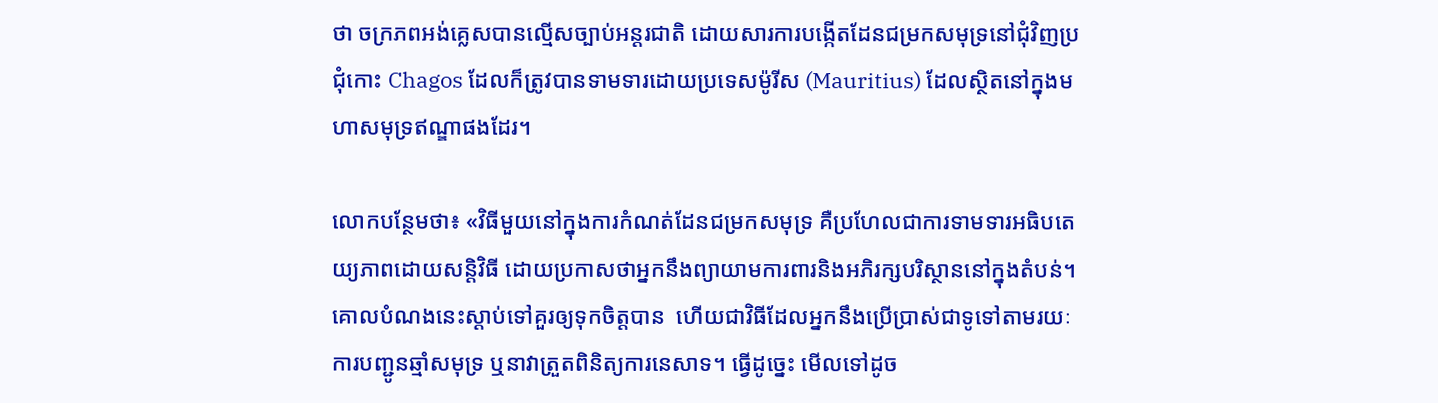ថា ចក្រភពអង់គ្លេសបានល្មើសច្បាប់អន្តរជាតិ ដោយសារការបង្កើតដែនជម្រកសមុទ្រនៅជុំវិញប្រជុំកោះ Chagos ដែលក៏ត្រូវបានទាមទារដោយប្រទេសម៉ូរីស (Mauritius) ដែលស្ថិតនៅក្នុងមហាសមុទ្រឥណ្ឌាផងដែរ។

លោកបន្ថែមថា៖ «វិធីមួយនៅក្នុងការកំណត់ដែនជម្រកសមុទ្រ គឺប្រហែលជាការទាមទារអធិបតេយ្យភាពដោយសន្តិវិធី ដោយប្រកាសថាអ្នកនឹងព្យាយាមការពារនិងអភិរក្សបរិស្ថាននៅក្នុងតំបន់។ គោលបំណងនេះស្ដាប់ទៅគួរឲ្យទុកចិត្តបាន  ហើយជាវិធីដែលអ្នកនឹងប្រើប្រាស់ជាទូទៅតាមរយៈការបញ្ជូនឆ្មាំសមុទ្រ ឬនាវាត្រួតពិនិត្យការនេសាទ។ ធ្វើដូច្នេះ មើលទៅដូច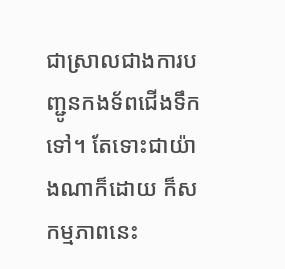ជាស្រាលជាងការបញ្ជូនកងទ័ពជើងទឹកទៅ។ តែទោះជាយ៉ាងណាក៏ដោយ ក៏សកម្មភាពនេះ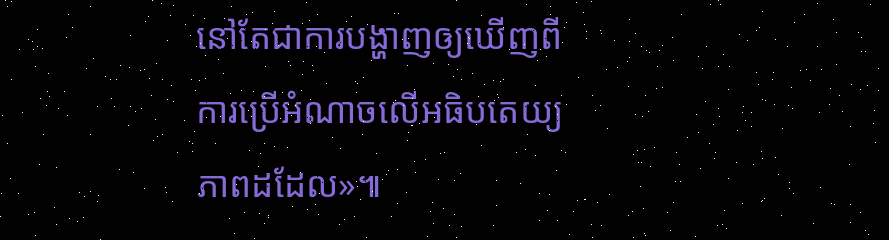នៅតែជាការបង្ហាញឲ្យឃើញពីការប្រើអំណាចលើអធិបតេយ្យភាពដដែល»៕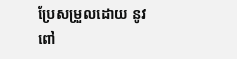ប្រែសម្រួលដោយ នូវ ពៅ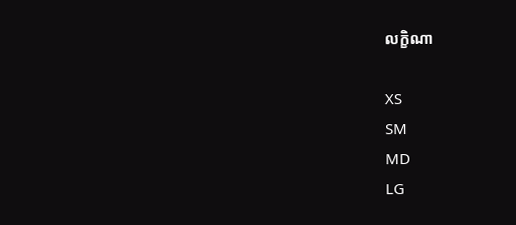លក្ខិណា

XS
SM
MD
LG